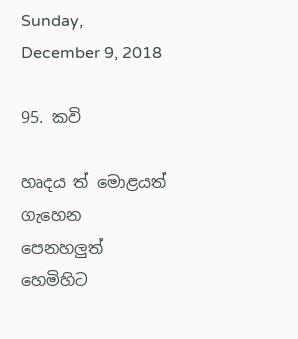Sunday, December 9, 2018

95. කවි

හෘදය ත් මොළයත්
ගැහෙන
පෙනහලුත් හෙමිහිට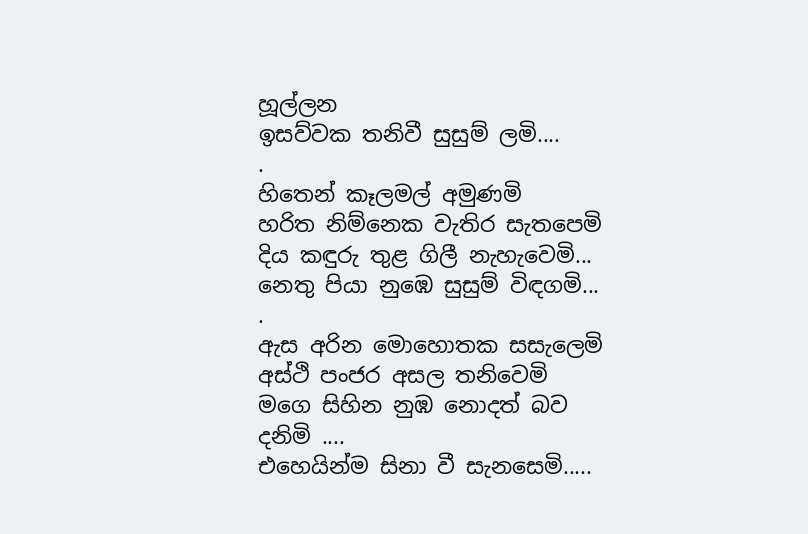හූල්ලන
ඉසව්වක තනිවී සුසුම් ලමි....
.
හිතෙන් කෑලමල් අමුණමි
හරිත නිම්නෙක වැතිර සැතපෙමි
දිය කඳුරු තුළ ගිලී නැහැවෙමි...
නෙතු පියා නුඹෙ සුසුම් විඳගමි...
.
ඇස අරින මොහොතක සසැලෙමි
අස්ථි පංජර අසල තනිවෙමි
මගෙ සිහින නුඹ නොදත් බව දනිමි ....
එහෙයින්ම සිනා වී සැනසෙමි.....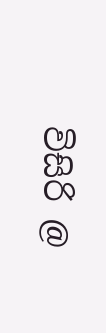විසිරි @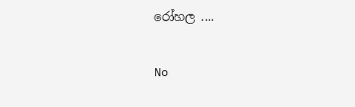රෝහල ....

No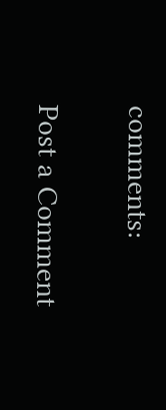comments:

Post a Comment